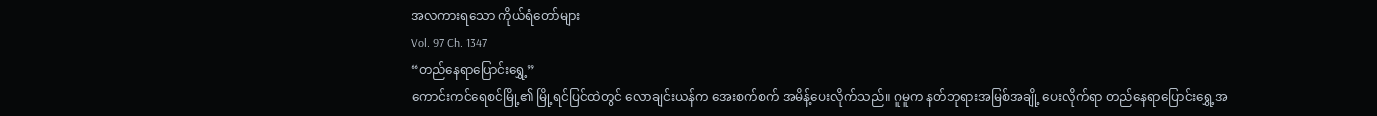အလကားရသော ကိုယ်ရံတော်များ
Vol. 97 Ch. 1347
“တည်နေရာပြောင်းရွှေ့”
ကောင်းကင်ရေစင်မြို့၏ မြို့ရင်ပြင်ထဲတွင် လောချင်းယန်က အေးစက်စက် အမိန့်ပေးလိုက်သည်။ ဂူမူက နတ်ဘုရားအမြစ်အချို့ ပေးလိုက်ရာ တည်နေရာပြောင်းရွှေ့အ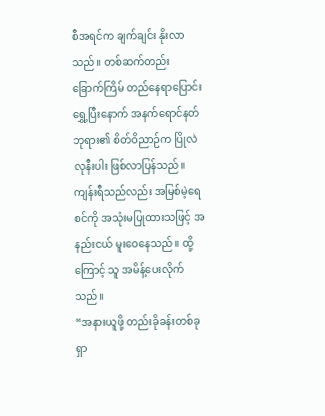စီအရင်က ချက်ချင်း နိုးလာသည်။ တစ်ဆက်တည်း ခြောက်ကြိမ် တည်နေရာပြောင်းရွှေ့ပြီးနောက် အနက်ရောင်နတ်ဘုရား၏ စိတ်ဝိညာဉ်က ပြိုလဲလုနီးပါး ဖြစ်လာပြန်သည်။ ကျန်းရီသည်လည်း အမြစ်မဲ့ရေစင်ကို အသုံးမပြုထားသဖြင့် အနည်းငယ် မူးဝေနေသည်။ ထို့ကြောင့် သူ အမိန့်ပေးလိုက်သည်။
“အနားယူဖို့ တည်းခိုခန်းတစ်ခု ရှာ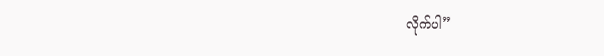လိုက်ပါ”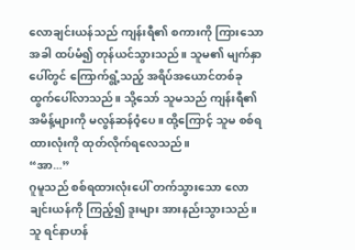လောချင်းယန်သည် ကျန်းရီ၏ စကားကို ကြားသောအခါ ထပ်မံ၍ တုန်ယင်သွားသည်။ သူမ၏ မျက်နှာပေါ်တွင် ကြောက်ရွံ့သည့် အရိပ်အယောင်တစ်ခု ထွက်ပေါ်လာသည်။ သို့သော် သူမသည် ကျန်းရီ၏ အမိန့်များကို မလွန်ဆန်ဝံ့ပေ။ ထို့ကြောင့် သူမ စစ်ရထားလုံးကို ထုတ်လိုက်ရလေသည်။
“အာ...”
ဂူမူသည် စစ်ရထားလုံးပေါ် တက်သွားသော လောချင်းယန်ကို ကြည့်၍ ဒူးများ အားနည်းသွားသည်။ သူ ရင်နာဟန်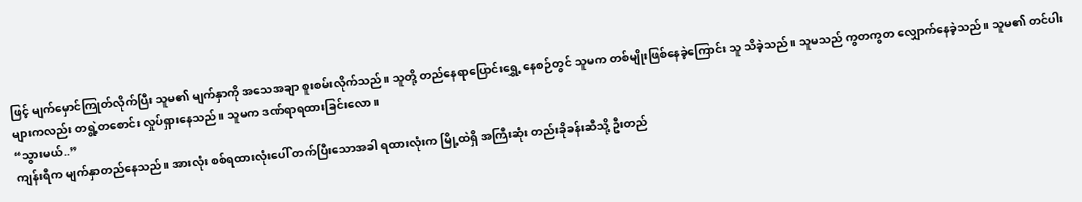ဖြင့် မျက်မှောင်ကြုတ်လိုက်ပြီး သူမ၏ မျက်နှာကို အသေအချာ စူးစမ်းလိုက်သည်။ သူတို့ တည်နေရာပြောင်းရွှေ့ နေစဉ်တွင် သူမက တစ်မျိုးဖြစ်နေခဲ့ကြောင်း သူ သိခဲ့သည်။ သူမသည် ကွတကွတ လျှောက်နေခဲ့သည်။ သူမ၏ တင်ပါးများကလည်း တရွဲ့တစောင်း လှုပ်ရှားနေသည်။ သူမက ဒဏ်ရာရထားခြင်းလော။
“သွားမယ်..”
ကျန်းရီက မျက်နှာတည်နေသည်။ အားလုံး စစ်ရထားလုံးပေါ် တက်ပြီးသောအခါ ရထားလုံးက မြို့ထဲရှိ အကြီးဆုံး တည်းခိုခန်းဆီသို့ ဦးတည်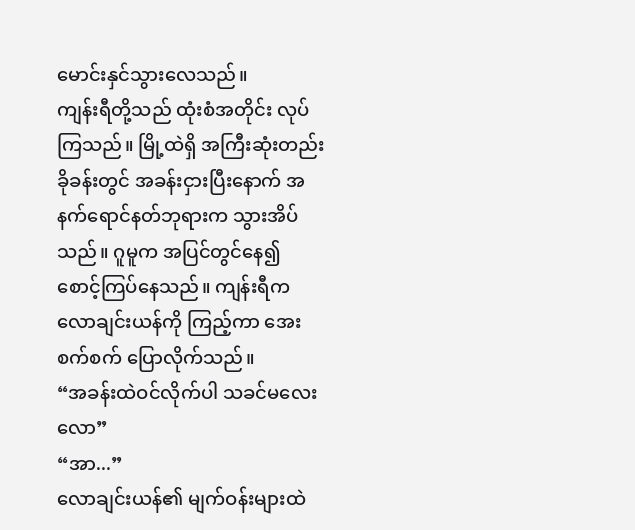မောင်းနှင်သွားလေသည်။
ကျန်းရီတို့သည် ထုံးစံအတိုင်း လုပ်ကြသည်။ မြို့ထဲရှိ အကြီးဆုံးတည်းခိုခန်းတွင် အခန်းငှားပြီးနောက် အနက်ရောင်နတ်ဘုရားက သွားအိပ်သည်။ ဂူမူက အပြင်တွင်နေ၍ စောင့်ကြပ်နေသည်။ ကျန်းရီက လောချင်းယန်ကို ကြည့်ကာ အေးစက်စက် ပြောလိုက်သည်။
“အခန်းထဲဝင်လိုက်ပါ သခင်မလေးလော”
“အာ...”
လောချင်းယန်၏ မျက်ဝန်းများထဲ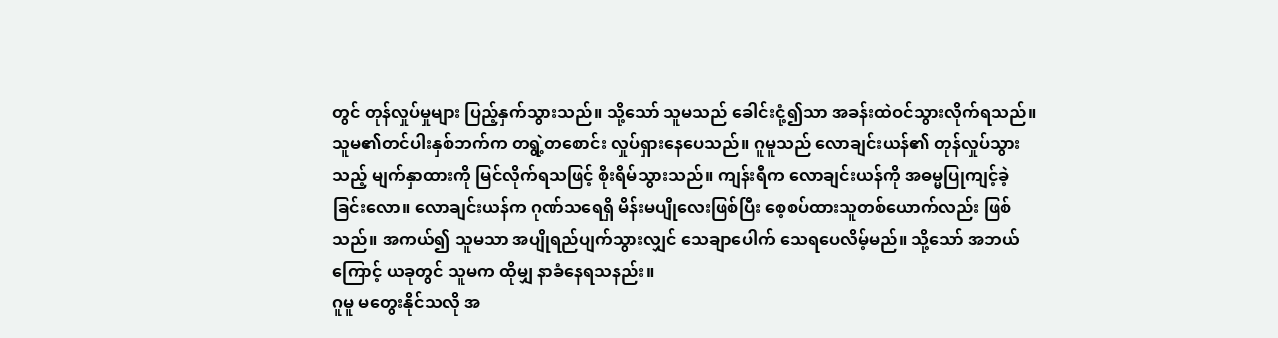တွင် တုန်လှုပ်မှုများ ပြည့်နှက်သွားသည်။ သို့သော် သူမသည် ခေါင်းငုံ့၍သာ အခန်းထဲဝင်သွားလိုက်ရသည်။ သူမ၏တင်ပါးနှစ်ဘက်က တရွဲ့တစောင်း လှုပ်ရှားနေပေသည်။ ဂူမူသည် လောချင်းယန်၏ တုန်လှုပ်သွားသည့် မျက်နှာထားကို မြင်လိုက်ရသဖြင့် စိုးရိမ်သွားသည်။ ကျန်းရီက လောချင်းယန်ကို အဓမ္မပြုကျင့်ခဲ့ခြင်းလော။ လောချင်းယန်က ဂုဏ်သရေရှိ မိန်းမပျိုလေးဖြစ်ပြီး စေ့စပ်ထားသူတစ်ယောက်လည်း ဖြစ်သည်။ အကယ်၍ သူမသာ အပျိုရည်ပျက်သွားလျှင် သေချာပေါက် သေရပေလိမ့်မည်။ သို့သော် အဘယ်ကြောင့် ယခုတွင် သူမက ထိုမျှ နာခံနေရသနည်း။
ဂူမူ မတွေးနိုင်သလို အ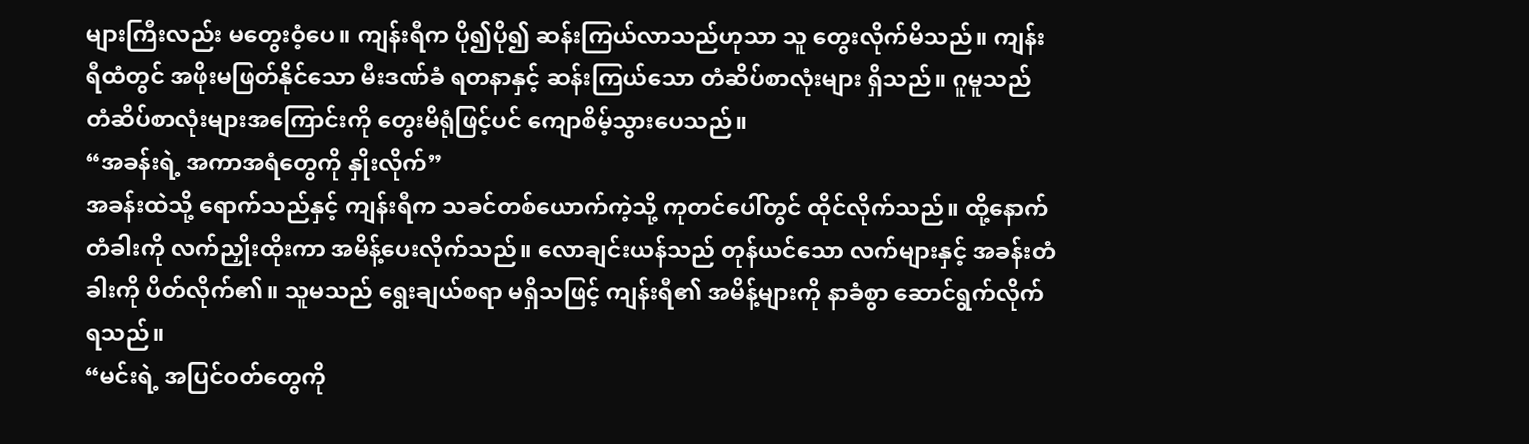များကြီးလည်း မတွေးဝံ့ပေ။ ကျန်းရီက ပို၍ပို၍ ဆန်းကြယ်လာသည်ဟုသာ သူ တွေးလိုက်မိသည်။ ကျန်းရီထံတွင် အဖိုးမဖြတ်နိုင်သော မီးဒဏ်ခံ ရတနာနှင့် ဆန်းကြယ်သော တံဆိပ်စာလုံးများ ရှိသည်။ ဂူမူသည် တံဆိပ်စာလုံးများအကြောင်းကို တွေးမိရုံဖြင့်ပင် ကျောစိမ့်သွားပေသည်။
“အခန်းရဲ့ အကာအရံတွေကို နှိုးလိုက်”
အခန်းထဲသို့ ရောက်သည်နှင့် ကျန်းရီက သခင်တစ်ယောက်ကဲ့သို့ ကုတင်ပေါ်တွင် ထိုင်လိုက်သည်။ ထို့နောက် တံခါးကို လက်ညှိုးထိုးကာ အမိန့်ပေးလိုက်သည်။ လောချင်းယန်သည် တုန်ယင်သော လက်များနှင့် အခန်းတံခါးကို ပိတ်လိုက်၏။ သူမသည် ရွေးချယ်စရာ မရှိသဖြင့် ကျန်းရီ၏ အမိန့်များကို နာခံစွာ ဆောင်ရွက်လိုက်ရသည်။
“မင်းရဲ့ အပြင်ဝတ်တွေကို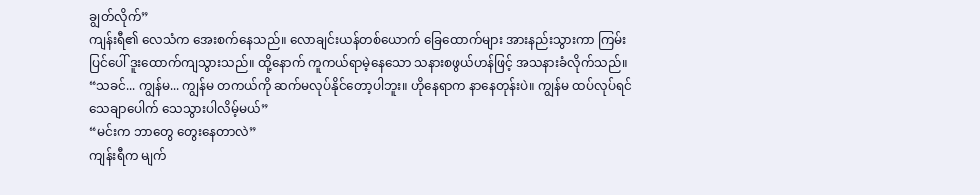ချွတ်လိုက်”
ကျန်းရီ၏ လေသံက အေးစက်နေသည်။ လောချင်းယန်တစ်ယောက် ခြေထောက်များ အားနည်းသွားကာ ကြမ်းပြင်ပေါ် ဒူးထောက်ကျသွားသည်။ ထို့နောက် ကူကယ်ရာမဲ့နေသော သနားစဖွယ်ဟန်ဖြင့် အသနားခံလိုက်သည်။
“သခင်... ကျွန်မ... ကျွန်မ တကယ်ကို ဆက်မလုပ်နိုင်တော့ပါဘူး။ ဟိုနေရာက နာနေတုန်းပဲ။ ကျွန်မ ထပ်လုပ်ရင် သေချာပေါက် သေသွားပါလိမ့်မယ်”
“မင်းက ဘာတွေ တွေးနေတာလဲ”
ကျန်းရီက မျက်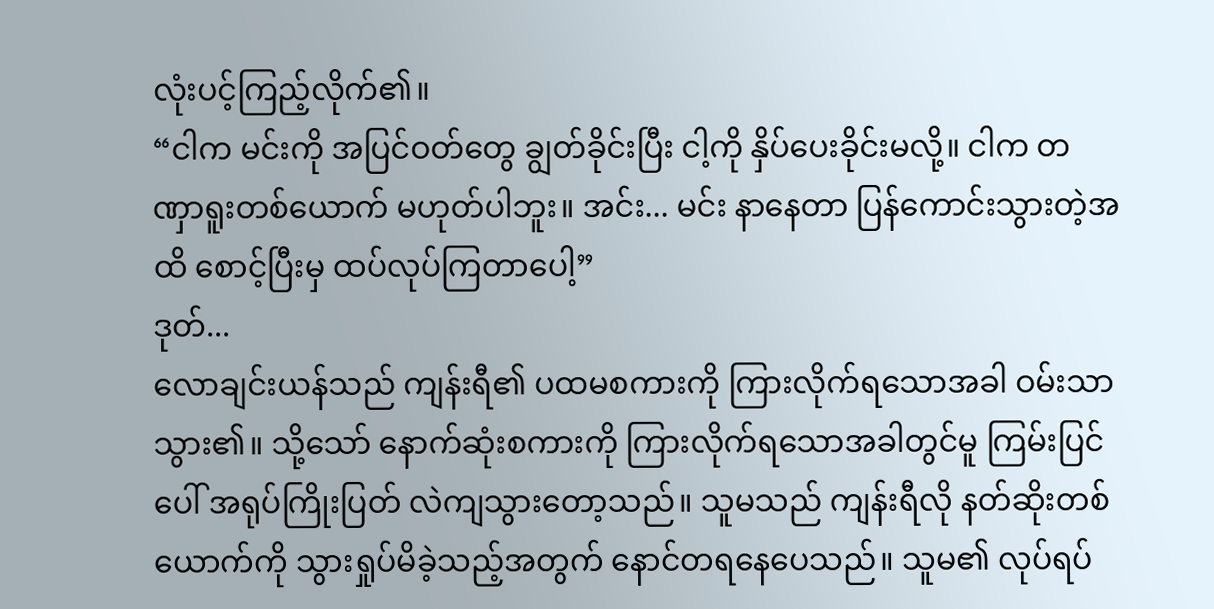လုံးပင့်ကြည့်လိုက်၏။
“ငါက မင်းကို အပြင်ဝတ်တွေ ချွတ်ခိုင်းပြီး ငါ့ကို နှိပ်ပေးခိုင်းမလို့။ ငါက တဏှာရူးတစ်ယောက် မဟုတ်ပါဘူး။ အင်း... မင်း နာနေတာ ပြန်ကောင်းသွားတဲ့အထိ စောင့်ပြီးမှ ထပ်လုပ်ကြတာပေါ့”
ဒုတ်...
လောချင်းယန်သည် ကျန်းရီ၏ ပထမစကားကို ကြားလိုက်ရသောအခါ ဝမ်းသာသွား၏။ သို့သော် နောက်ဆုံးစကားကို ကြားလိုက်ရသောအခါတွင်မူ ကြမ်းပြင်ပေါ် အရုပ်ကြိုးပြတ် လဲကျသွားတော့သည်။ သူမသည် ကျန်းရီလို နတ်ဆိုးတစ်ယောက်ကို သွားရှုပ်မိခဲ့သည့်အတွက် နောင်တရနေပေသည်။ သူမ၏ လုပ်ရပ်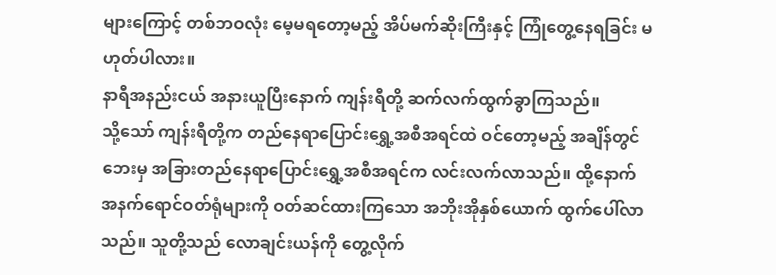များကြောင့် တစ်ဘဝလုံး မေ့မရတော့မည့် အိပ်မက်ဆိုးကြီးနှင့် ကြုံတွေ့နေရခြင်း မဟုတ်ပါလား။
နာရီအနည်းငယ် အနားယူပြီးနောက် ကျန်းရီတို့ ဆက်လက်ထွက်ခွာကြသည်။
သို့သော် ကျန်းရီတို့က တည်နေရာပြောင်းရွှေ့အစီအရင်ထဲ ဝင်တော့မည့် အချိန်တွင် ဘေးမှ အခြားတည်နေရာပြောင်းရွှေ့အစီအရင်က လင်းလက်လာသည်။ ထို့နောက် အနက်ရောင်ဝတ်ရုံများကို ဝတ်ဆင်ထားကြသော အဘိုးအိုနှစ်ယောက် ထွက်ပေါ်လာသည်။ သူတို့သည် လောချင်းယန်ကို တွေ့လိုက်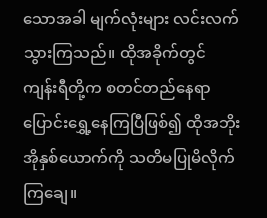သောအခါ မျက်လုံးများ လင်းလက်သွားကြသည်။ ထိုအခိုက်တွင် ကျန်းရီတို့က စတင်တည်နေရာပြောင်းရွှေ့နေကြပြီဖြစ်၍ ထိုအဘိုးအိုနှစ်ယောက်ကို သတိမပြုမိလိုက်ကြချေ။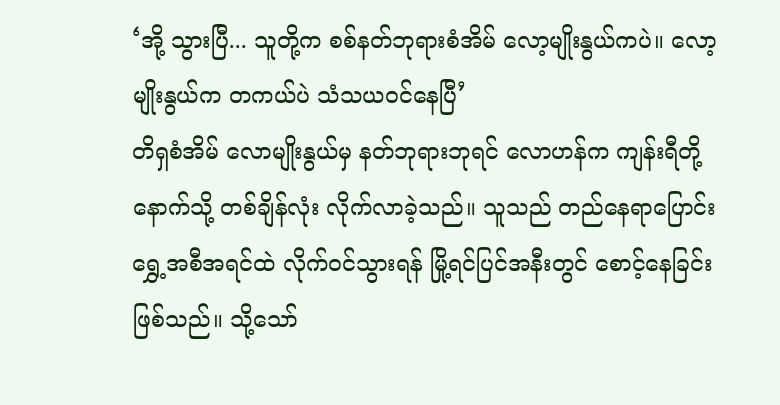‘အို့ သွားပြီ... သူတို့က စစ်နတ်ဘုရားစံအိမ် လော့မျိုးနွယ်ကပဲ။ လော့မျိုးနွယ်က တကယ်ပဲ သံသယဝင်နေပြီ’
တိရှစံအိမ် လောမျိုးနွယ်မှ နတ်ဘုရားဘုရင် လောဟန်က ကျန်းရီတို့နောက်သို့ တစ်ချိန်လုံး လိုက်လာခဲ့သည်။ သူသည် တည်နေရာပြောင်းရွှေ့အစီအရင်ထဲ လိုက်ဝင်သွားရန် မြို့ရင်ပြင်အနီးတွင် စောင့်နေခြင်းဖြစ်သည်။ သို့သော်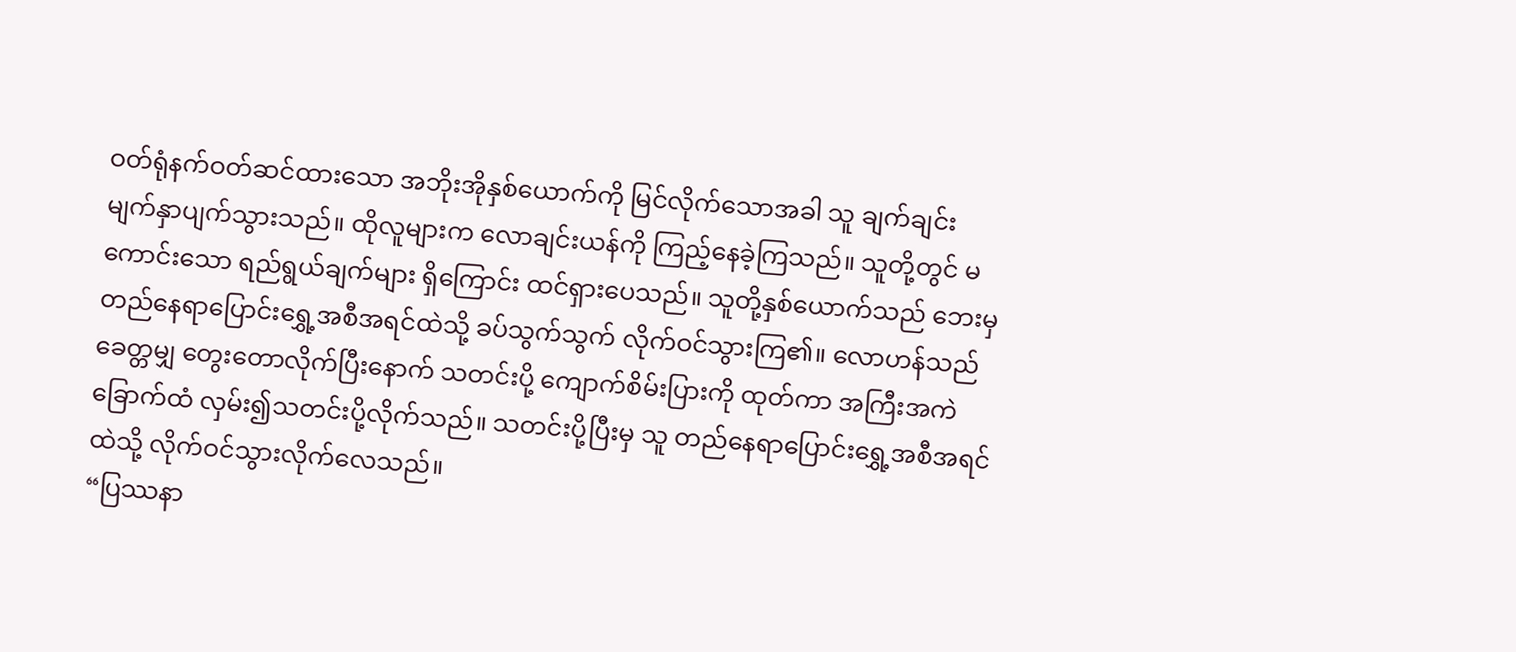ဝတ်ရုံနက်ဝတ်ဆင်ထားသော အဘိုးအိုနှစ်ယောက်ကို မြင်လိုက်သောအခါ သူ ချက်ချင်း မျက်နှာပျက်သွားသည်။ ထိုလူများက လောချင်းယန်ကို ကြည့်နေခဲ့ကြသည်။ သူတို့တွင် မကောင်းသော ရည်ရွယ်ချက်များ ရှိကြောင်း ထင်ရှားပေသည်။ သူတို့နှစ်ယောက်သည် ဘေးမှ တည်နေရာပြောင်းရွှေ့အစီအရင်ထဲသို့ ခပ်သွက်သွက် လိုက်ဝင်သွားကြ၏။ လောဟန်သည် ခေတ္တမျှ တွေးတောလိုက်ပြီးနောက် သတင်းပို့ ကျောက်စိမ်းပြားကို ထုတ်ကာ အကြီးအကဲခြောက်ထံ လှမ်း၍သတင်းပို့လိုက်သည်။ သတင်းပို့ပြီးမှ သူ တည်နေရာပြောင်းရွှေ့အစီအရင်ထဲသို့ လိုက်ဝင်သွားလိုက်လေသည်။
“ပြဿနာ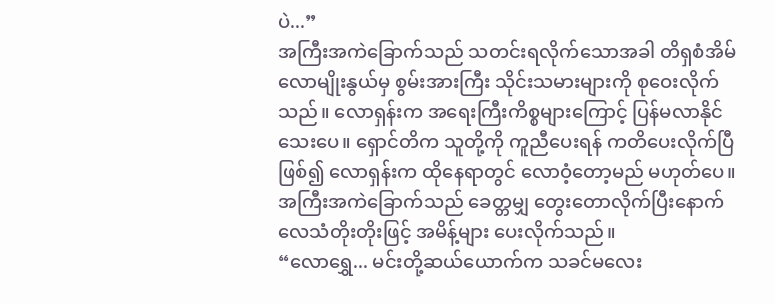ပဲ...”
အကြီးအကဲခြောက်သည် သတင်းရလိုက်သောအခါ တိရှစံအိမ် လောမျိုးနွယ်မှ စွမ်းအားကြီး သိုင်းသမားများကို စုဝေးလိုက်သည်။ လောရှန်းက အရေးကြီးကိစ္စများကြောင့် ပြန်မလာနိုင်သေးပေ။ ရှောင်တိက သူတို့ကို ကူညီပေးရန် ကတိပေးလိုက်ပြီဖြစ်၍ လောရှန်းက ထိုနေရာတွင် လောဝံ့တော့မည် မဟုတ်ပေ။
အကြီးအကဲခြောက်သည် ခေတ္တမျှ တွေးတောလိုက်ပြီးနောက် လေသံတိုးတိုးဖြင့် အမိန့်များ ပေးလိုက်သည်။
“လောရွှေ... မင်းတို့ဆယ်ယောက်က သခင်မလေး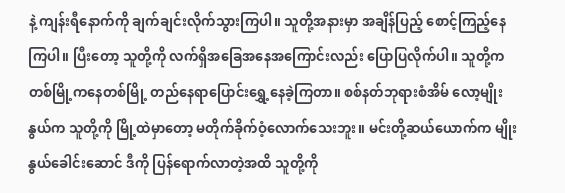နဲ့ ကျန်းရီနောက်ကို ချက်ချင်းလိုက်သွားကြပါ။ သူတို့အနားမှာ အချိန်ပြည့် စောင့်ကြည့်နေကြပါ။ ပြီးတော့ သူတို့ကို လက်ရှိအခြေအနေအကြောင်းလည်း ပြောပြလိုက်ပါ။ သူတို့က တစ်မြို့ကနေတစ်မြို့ တည်နေရာပြောင်းရွှေ့နေခဲ့ကြတာ။ စစ်နတ်ဘုရားစံအိမ် လော့မျိုးနွယ်က သူတို့ကို မြို့ထဲမှာတော့ မတိုက်ခိုက်ဝံ့လောက်သေးဘူး။ မင်းတို့ဆယ်ယောက်က မျိုးနွယ်ခေါင်းဆောင် ဒီကို ပြန်ရောက်လာတဲ့အထိ သူတို့ကို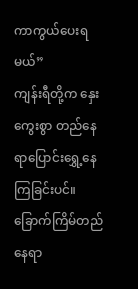ကာကွယ်ပေးရမယ်”
ကျန်းရီတို့က နှေးကွေးစွာ တည်နေရာပြောင်းရွှေ့နေကြခြင်းပင်။ ခြောက်ကြိမ်တည်နေရာ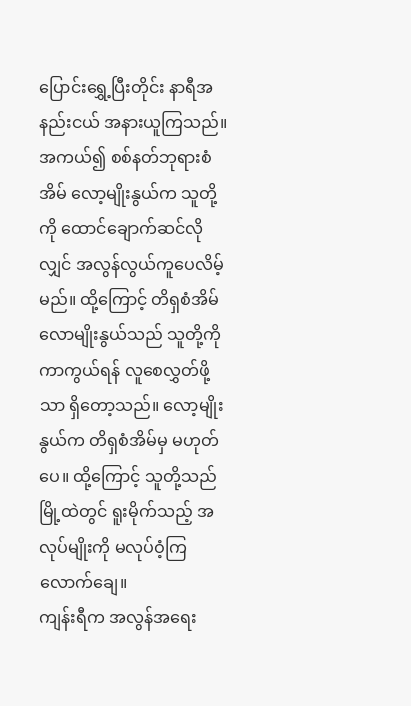ပြောင်းရွှေ့ပြီးတိုင်း နာရီအနည်းငယ် အနားယူကြသည်။ အကယ်၍ စစ်နတ်ဘုရားစံအိမ် လော့မျိုးနွယ်က သူတို့ကို ထောင်ချောက်ဆင်လိုလျှင် အလွန်လွယ်ကူပေလိမ့်မည်။ ထို့ကြောင့် တိရှစံအိမ် လောမျိုးနွယ်သည် သူတို့ကို ကာကွယ်ရန် လူစေလွှတ်ဖို့သာ ရှိတော့သည်။ လော့မျိုးနွယ်က တိရှစံအိမ်မှ မဟုတ်ပေ။ ထို့ကြောင့် သူတို့သည် မြို့ထဲတွင် ရူးမိုက်သည့် အလုပ်မျိုးကို မလုပ်ဝံ့ကြလောက်ချေ။
ကျန်းရီက အလွန်အရေး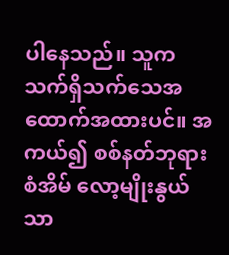ပါနေသည်။ သူက သက်ရှိသက်သေအထောက်အထားပင်။ အကယ်၍ စစ်နတ်ဘုရားစံအိမ် လော့မျိုးနွယ်သာ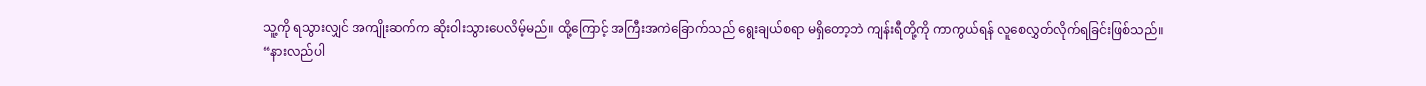သူ့ကို ရသွားလျှင် အကျိုးဆက်က ဆိုးဝါးသွားပေလိမ့်မည်။ ထို့ကြောင့် အကြီးအကဲခြောက်သည် ရွေးချယ်စရာ မရှိတော့ဘဲ ကျန်းရီတို့ကို ကာကွယ်ရန် လူစေလွှတ်လိုက်ရခြင်းဖြစ်သည်။
“နားလည်ပါ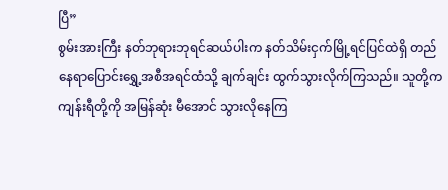ပြီ”
စွမ်းအားကြီး နတ်ဘုရားဘုရင်ဆယ်ပါးက နတ်သိမ်းငှက်မြို့ရင်ပြင်ထဲရှိ တည်နေရာပြောင်းရွှေ့အစီအရင်ထံသို့ ချက်ချင်း ထွက်သွားလိုက်ကြသည်။ သူတို့က ကျန်းရီတို့ကို အမြန်ဆုံး မီအောင် သွားလိုနေကြ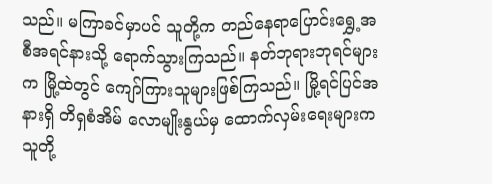သည်။ မကြာခင်မှာပင် သူတို့က တည်နေရာပြောင်းရွှေ့အစီအရင်နားသို့ ရောက်သွားကြသည်။ နတ်ဘုရားဘုရင်များက မြို့ထဲတွင် ကျော်ကြားသူများဖြစ်ကြသည်။ မြို့ရင်ပြင်အနားရှိ တိရှစံအိမ် လောမျိုးနွယ်မှ ထောက်လှမ်းရေးများက သူတို့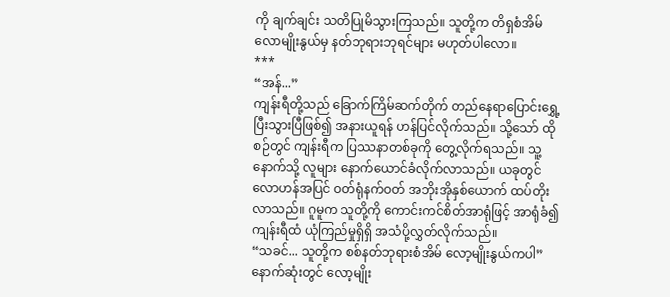ကို ချက်ချင်း သတိပြုမိသွားကြသည်။ သူတို့က တိရှစံအိမ် လောမျိုးနွယ်မှ နတ်ဘုရားဘုရင်များ မဟုတ်ပါလော။
***
“အန်...”
ကျန်းရီတို့သည် ခြောက်ကြိမ်ဆက်တိုက် တည်နေရာပြောင်းရွှေ့ပြီးသွားပြီဖြစ်၍ အနားယူရန် ဟန်ပြင်လိုက်သည်။ သို့သော် ထိုစဉ်တွင် ကျန်းရီက ပြဿနာတစ်ခုကို တွေ့လိုက်ရသည်။ သူ့နောက်သို့ လူများ နောက်ယောင်ခံလိုက်လာသည်။ ယခုတွင် လောဟန်အပြင် ဝတ်ရုံနက်ဝတ် အဘိုးအိုနှစ်ယောက် ထပ်တိုးလာသည်။ ဂူမူက သူတို့ကို ကောင်းကင်စိတ်အာရုံဖြင့် အာရုံခံ၍ ကျန်းရီထံ ယုံကြည်မှုရှိရှိ အသံပို့လွှတ်လိုက်သည်။
“သခင်... သူတို့က စစ်နတ်ဘုရားစံအိမ် လော့မျိုးနွယ်ကပါ”
နောက်ဆုံးတွင် လော့မျိုး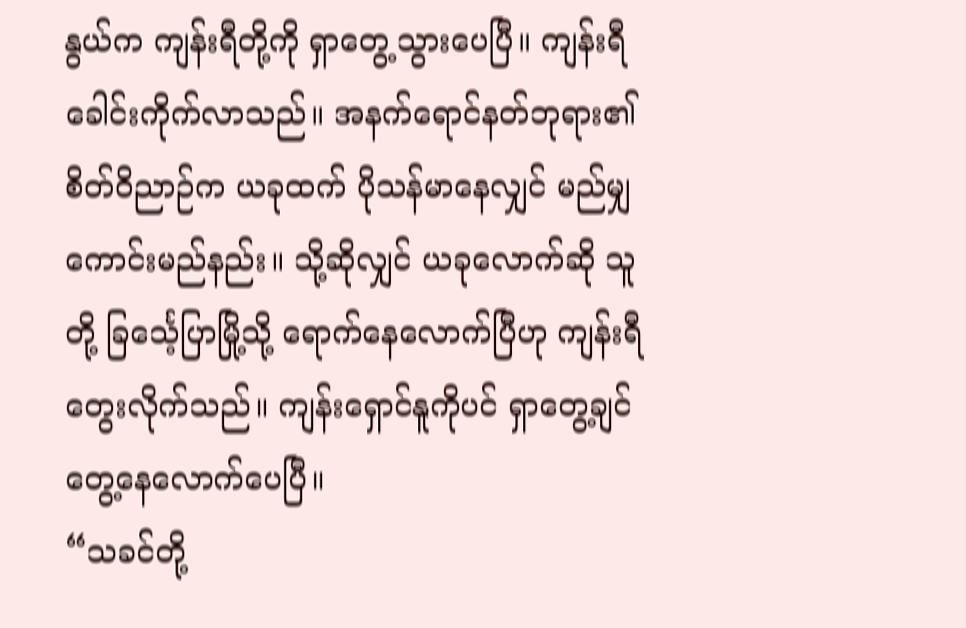နွယ်က ကျန်းရီတို့ကို ရှာတွေ့သွားပေပြီ။ ကျန်းရီ ခေါင်းကိုက်လာသည်။ အနက်ရောင်နတ်ဘုရား၏ စိတ်ဝိညာဉ်က ယခုထက် ပိုသန်မာနေလျှင် မည်မျှကောင်းမည်နည်း။ သို့ဆိုလျှင် ယခုလောက်ဆို သူတို့ ခြင်္သေ့ပြာမြို့သို့ ရောက်နေလောက်ပြီဟု ကျန်းရီ တွေးလိုက်သည်။ ကျန်းရှောင်နူကိုပင် ရှာတွေ့ချင် တွေ့နေလောက်ပေပြီ။
“သခင်တို့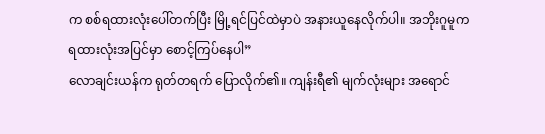က စစ်ရထားလုံးပေါ်တက်ပြီး မြို့ရင်ပြင်ထဲမှာပဲ အနားယူနေလိုက်ပါ။ အဘိုးဂူမူက ရထားလုံးအပြင်မှာ စောင့်ကြပ်နေပါ”
လောချင်းယန်က ရုတ်တရက် ပြောလိုက်၏။ ကျန်းရီ၏ မျက်လုံးများ အရောင်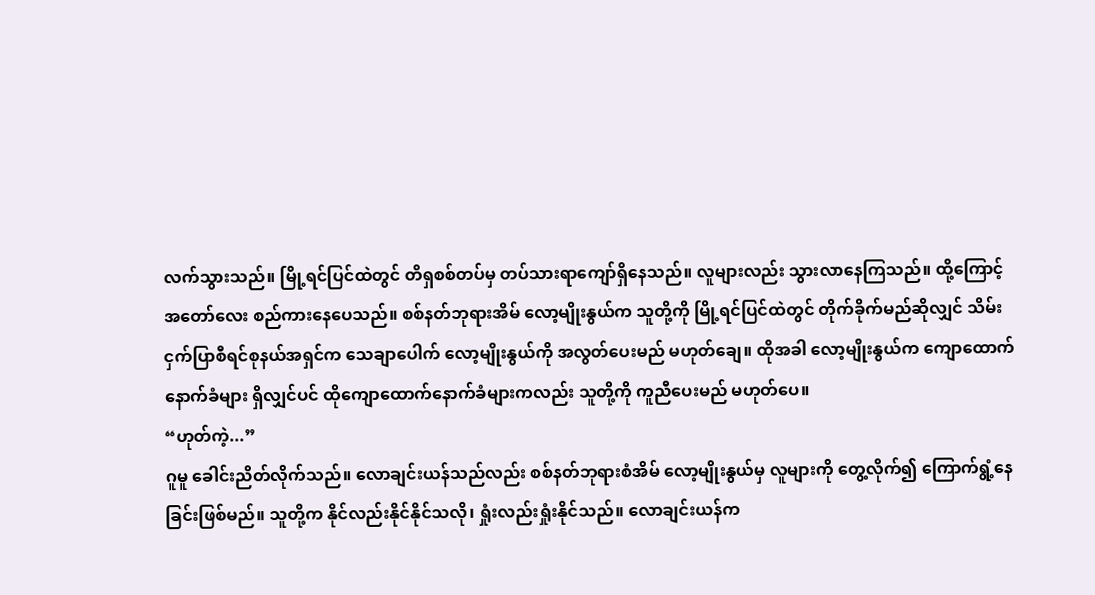လက်သွားသည်။ မြို့ရင်ပြင်ထဲတွင် တိရှစစ်တပ်မှ တပ်သားရာကျော်ရှိနေသည်။ လူများလည်း သွားလာနေကြသည်။ ထို့ကြောင့် အတော်လေး စည်ကားနေပေသည်။ စစ်နတ်ဘုရားအိမ် လော့မျိုးနွယ်က သူတို့ကို မြို့ရင်ပြင်ထဲတွင် တိုက်ခိုက်မည်ဆိုလျှင် သိမ်းငှက်ပြာစီရင်စုနယ်အရှင်က သေချာပေါက် လော့မျိုးနွယ်ကို အလွတ်ပေးမည် မဟုတ်ချေ။ ထိုအခါ လော့မျိုးနွယ်က ကျောထောက်နောက်ခံများ ရှိလျှင်ပင် ထိုကျောထောက်နောက်ခံများကလည်း သူတို့ကို ကူညီပေးမည် မဟုတ်ပေ။
“ဟုတ်ကဲ့...”
ဂူမူ ခေါင်းညိတ်လိုက်သည်။ လောချင်းယန်သည်လည်း စစ်နတ်ဘုရားစံအိမ် လော့မျိုးနွယ်မှ လူများကို တွေ့လိုက်၍ ကြောက်ရွံ့နေခြင်းဖြစ်မည်။ သူတို့က နိုင်လည်းနိုင်နိုင်သလို၊ ရှုံးလည်းရှုံးနိုင်သည်။ လောချင်းယန်က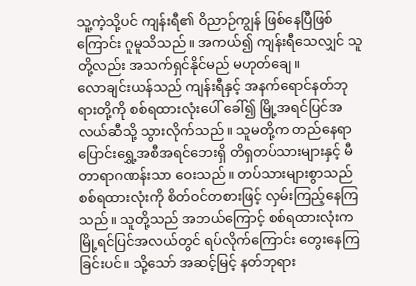သူ့ကဲ့သို့ပင် ကျန်းရီ၏ ဝိညာဉ်ကျွန် ဖြစ်နေပြီဖြစ်ကြောင်း ဂူမူသိသည်။ အကယ်၍ ကျန်းရီသေလျှင် သူတို့လည်း အသက်ရှင်နိုင်မည် မဟုတ်ချေ။
လောချင်းယန်သည် ကျန်းရီနှင့် အနက်ရောင်နတ်ဘုရားတို့ကို စစ်ရထားလုံးပေါ် ခေါ်၍ မြို့အရင်ပြင်အလယ်ဆီသို့ သွားလိုက်သည်။ သူမတို့က တည်နေရာပြောင်းရွှေ့အစီအရင်ဘေးရှိ တိရှတပ်သားများနှင့် မီတာရာဂဏန်းသာ ဝေးသည်။ တပ်သားများစွာသည် စစ်ရထားလုံးကို စိတ်ဝင်တစားဖြင့် လှမ်းကြည့်နေကြသည်။ သူတို့သည် အဘယ်ကြောင့် စစ်ရထားလုံးက မြို့ရင်ပြင်အလယ်တွင် ရပ်လိုက်ကြောင်း တွေးနေကြခြင်းပင်။ သို့သော် အဆင့်မြင့် နတ်ဘုရား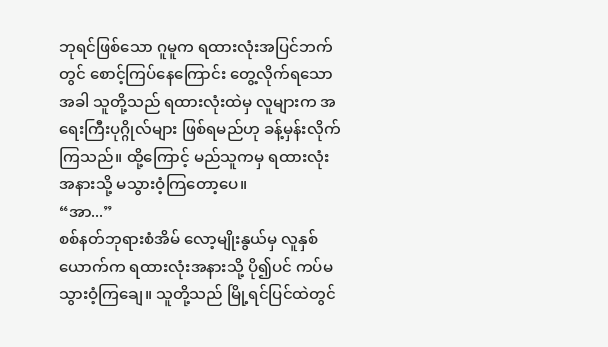ဘုရင်ဖြစ်သော ဂူမူက ရထားလုံးအပြင်ဘက်တွင် စောင့်ကြပ်နေကြောင်း တွေ့လိုက်ရသောအခါ သူတို့သည် ရထားလုံးထဲမှ လူများက အရေးကြီးပုဂ္ဂိုလ်များ ဖြစ်ရမည်ဟု ခန့်မှန်းလိုက်ကြသည်။ ထို့ကြောင့် မည်သူကမှ ရထားလုံးအနားသို့ မသွားဝံ့ကြတော့ပေ။
“အာ...”
စစ်နတ်ဘုရားစံအိမ် လော့မျိုးနွယ်မှ လူနှစ်ယောက်က ရထားလုံးအနားသို့ ပို၍ပင် ကပ်မသွားဝံ့ကြချေ။ သူတို့သည် မြို့ရင်ပြင်ထဲတွင်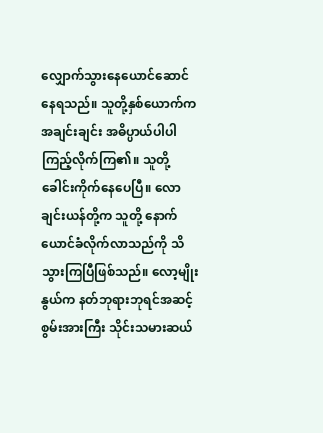လျှောက်သွားနေယောင်ဆောင်နေရသည်။ သူတို့နှစ်ယောက်က အချင်းချင်း အဓိပ္ပာယ်ပါပါ ကြည့်လိုက်ကြ၏။ သူတို့ ခေါင်းကိုက်နေပေပြီ။ လောချင်းယန်တို့က သူတို့ နောက်ယောင်ခံလိုက်လာသည်ကို သိသွားကြပြီဖြစ်သည်။ လော့မျိုးနွယ်က နတ်ဘုရားဘုရင်အဆင့် စွမ်းအားကြီး သိုင်းသမားဆယ်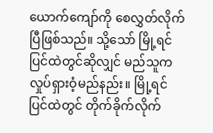ယောက်ကျော်ကို စေလွှတ်လိုက်ပြီဖြစ်သည်။ သို့သော် မြို့ရင်ပြင်ထဲတွင်ဆိုလျှင် မည်သူက လှုပ်ရှားဝံ့မည်နည်း။ မြို့ရင်ပြင်ထဲတွင် တိုက်ခိုက်လိုက်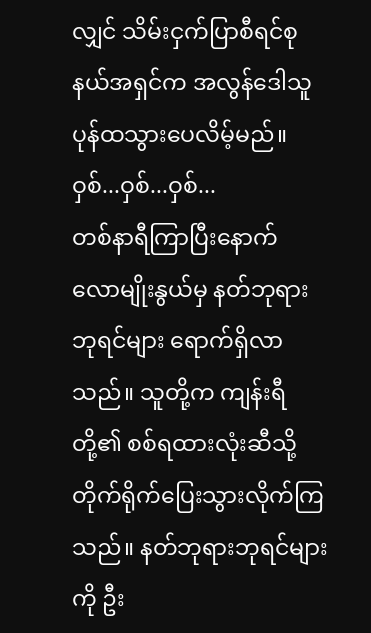လျှင် သိမ်းငှက်ပြာစီရင်စုနယ်အရှင်က အလွန်ဒေါသူပုန်ထသွားပေလိမ့်မည်။
ဝှစ်...ဝှစ်...ဝှစ်...
တစ်နာရီကြာပြီးနောက် လောမျိုးနွယ်မှ နတ်ဘုရားဘုရင်များ ရောက်ရှိလာသည်။ သူတို့က ကျန်းရီတို့၏ စစ်ရထားလုံးဆီသို့ တိုက်ရိုက်ပြေးသွားလိုက်ကြသည်။ နတ်ဘုရားဘုရင်များကို ဦး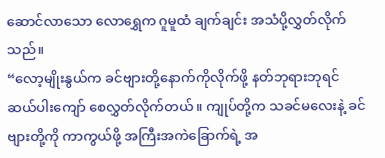ဆောင်လာသော လောရွှေက ဂူမူထံ ချက်ချင်း အသံပို့လွှတ်လိုက်သည်။
“လော့မျိုးနွယ်က ခင်ဗျားတို့နောက်ကိုလိုက်ဖို့ နတ်ဘုရားဘုရင် ဆယ်ပါးကျော် စေလွှတ်လိုက်တယ်။ ကျုပ်တို့က သခင်မလေးနဲ့ ခင်ဗျားတို့ကို ကာကွယ်ဖို့ အကြီးအကဲခြောက်ရဲ့ အ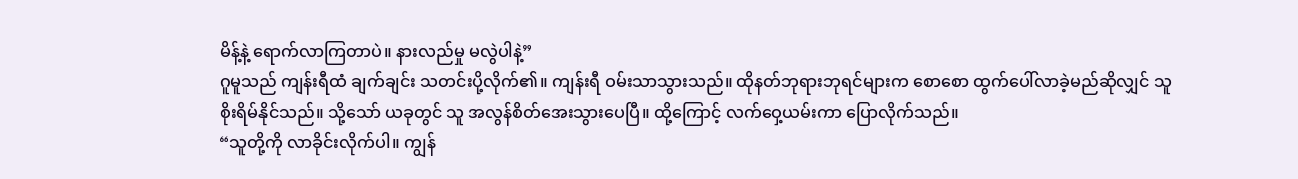မိန့်နဲ့ ရောက်လာကြတာပဲ။ နားလည်မှု မလွဲပါနဲ့”
ဂူမူသည် ကျန်းရီထံ ချက်ချင်း သတင်းပို့လိုက်၏။ ကျန်းရီ ဝမ်းသာသွားသည်။ ထိုနတ်ဘုရားဘုရင်များက စောစော ထွက်ပေါ်လာခဲ့မည်ဆိုလျှင် သူ စိုးရိမ်နိုင်သည်။ သို့သော် ယခုတွင် သူ အလွန်စိတ်အေးသွားပေပြီ။ ထို့ကြောင့် လက်ဝှေ့ယမ်းကာ ပြောလိုက်သည်။
“သူတို့ကို လာခိုင်းလိုက်ပါ။ ကျွန်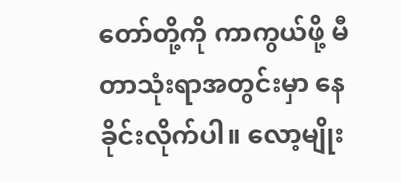တော်တို့ကို ကာကွယ်ဖို့ မီတာသုံးရာအတွင်းမှာ နေခိုင်းလိုက်ပါ။ လော့မျိုး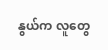နွယ်က လူတွေ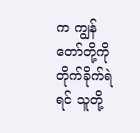က ကျွန်တော်တို့ကို တိုက်ခိုက်ရဲရင် သူတို့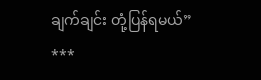ချက်ချင်း တုံ့ပြန်ရမယ်”
***